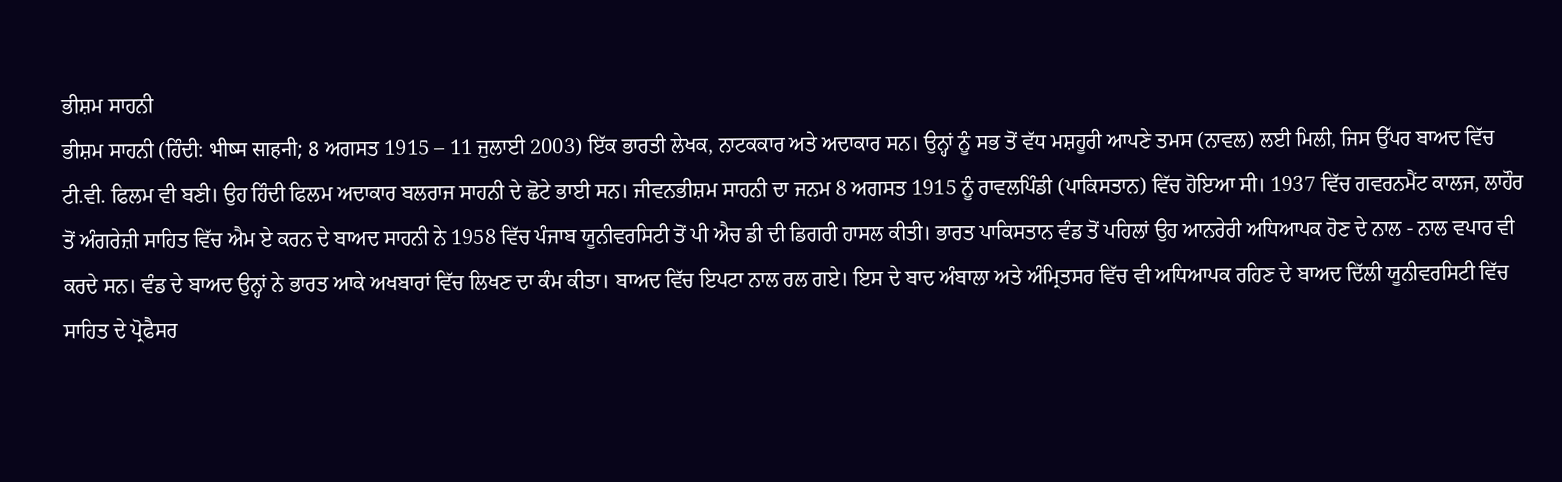ਭੀਸ਼ਮ ਸਾਹਨੀ
ਭੀਸ਼ਮ ਸਾਹਨੀ (ਹਿੰਦੀ: भीष्म साहनी; 8 ਅਗਸਤ 1915 – 11 ਜੁਲਾਈ 2003) ਇੱਕ ਭਾਰਤੀ ਲੇਖਕ, ਨਾਟਕਕਾਰ ਅਤੇ ਅਦਾਕਾਰ ਸਨ। ਉਨ੍ਹਾਂ ਨੂੰ ਸਭ ਤੋਂ ਵੱਧ ਮਸ਼ਹੂਰੀ ਆਪਣੇ ਤਮਸ (ਨਾਵਲ) ਲਈ ਮਿਲੀ, ਜਿਸ ਉੱਪਰ ਬਾਅਦ ਵਿੱਚ ਟੀ.ਵੀ. ਫਿਲਮ ਵੀ ਬਣੀ। ਉਹ ਹਿੰਦੀ ਫਿਲਮ ਅਦਾਕਾਰ ਬਲਰਾਜ ਸਾਹਨੀ ਦੇ ਛੋਟੇ ਭਾਈ ਸਨ। ਜੀਵਨਭੀਸ਼ਮ ਸਾਹਨੀ ਦਾ ਜਨਮ 8 ਅਗਸਤ 1915 ਨੂੰ ਰਾਵਲਪਿੰਡੀ (ਪਾਕਿਸਤਾਨ) ਵਿੱਚ ਹੋਇਆ ਸੀ। 1937 ਵਿੱਚ ਗਵਰਨਮੈਂਟ ਕਾਲਜ, ਲਾਹੌਰ ਤੋਂ ਅੰਗਰੇਜ਼ੀ ਸਾਹਿਤ ਵਿੱਚ ਐਮ ਏ ਕਰਨ ਦੇ ਬਾਅਦ ਸਾਹਨੀ ਨੇ 1958 ਵਿੱਚ ਪੰਜਾਬ ਯੂਨੀਵਰਸਿਟੀ ਤੋਂ ਪੀ ਐਚ ਡੀ ਦੀ ਡਿਗਰੀ ਹਾਸਲ ਕੀਤੀ। ਭਾਰਤ ਪਾਕਿਸਤਾਨ ਵੰਡ ਤੋਂ ਪਹਿਲਾਂ ਉਹ ਆਨਰੇਰੀ ਅਧਿਆਪਕ ਹੋਣ ਦੇ ਨਾਲ - ਨਾਲ ਵਪਾਰ ਵੀ ਕਰਦੇ ਸਨ। ਵੰਡ ਦੇ ਬਾਅਦ ਉਨ੍ਹਾਂ ਨੇ ਭਾਰਤ ਆਕੇ ਅਖਬਾਰਾਂ ਵਿੱਚ ਲਿਖਣ ਦਾ ਕੰਮ ਕੀਤਾ। ਬਾਅਦ ਵਿੱਚ ਇਪਟਾ ਨਾਲ ਰਲ ਗਏ। ਇਸ ਦੇ ਬਾਦ ਅੰਬਾਲਾ ਅਤੇ ਅੰਮ੍ਰਿਤਸਰ ਵਿੱਚ ਵੀ ਅਧਿਆਪਕ ਰਹਿਣ ਦੇ ਬਾਅਦ ਦਿੱਲੀ ਯੂਨੀਵਰਸਿਟੀ ਵਿੱਚ ਸਾਹਿਤ ਦੇ ਪ੍ਰੋਫੈਸਰ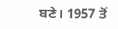ਬਣੇ। 1957 ਤੋਂ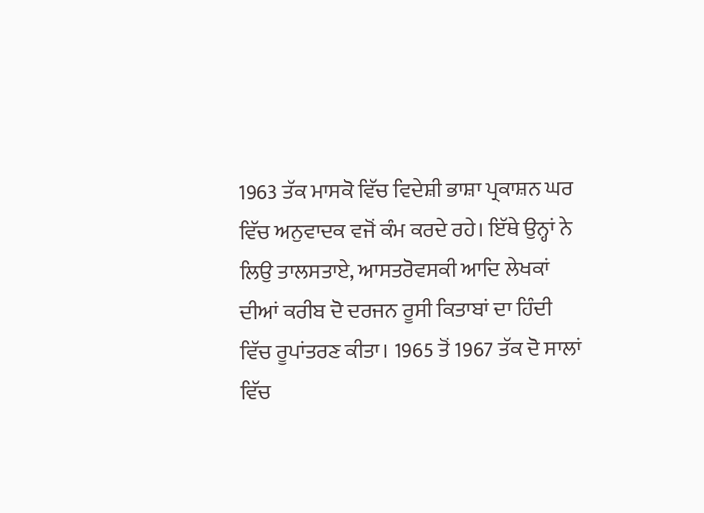1963 ਤੱਕ ਮਾਸਕੋ ਵਿੱਚ ਵਿਦੇਸ਼ੀ ਭਾਸ਼ਾ ਪ੍ਰਕਾਸ਼ਨ ਘਰ ਵਿੱਚ ਅਨੁਵਾਦਕ ਵਜੋਂ ਕੰਮ ਕਰਦੇ ਰਹੇ। ਇੱਥੇ ਉਨ੍ਹਾਂ ਨੇ ਲਿਉ ਤਾਲਸਤਾਏ, ਆਸਤਰੋਵਸਕੀ ਆਦਿ ਲੇਖਕਾਂ ਦੀਆਂ ਕਰੀਬ ਦੋ ਦਰਜਨ ਰੂਸੀ ਕਿਤਾਬਾਂ ਦਾ ਹਿੰਦੀ ਵਿੱਚ ਰੂਪਾਂਤਰਣ ਕੀਤਾ। 1965 ਤੋਂ 1967 ਤੱਕ ਦੋ ਸਾਲਾਂ ਵਿੱਚ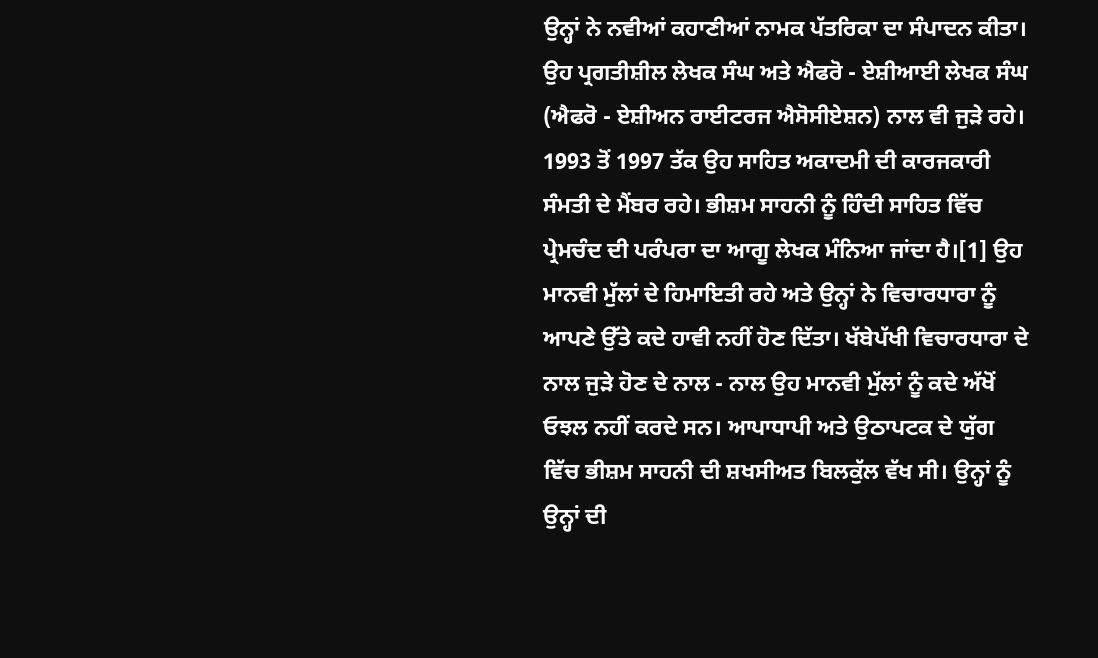ਉਨ੍ਹਾਂ ਨੇ ਨਵੀਆਂ ਕਹਾਣੀਆਂ ਨਾਮਕ ਪੱਤਰਿਕਾ ਦਾ ਸੰਪਾਦਨ ਕੀਤਾ। ਉਹ ਪ੍ਰਗਤੀਸ਼ੀਲ ਲੇਖਕ ਸੰਘ ਅਤੇ ਐਫਰੋ - ਏਸ਼ੀਆਈ ਲੇਖਕ ਸੰਘ (ਐਫਰੋ - ਏਸ਼ੀਅਨ ਰਾਈਟਰਜ ਐਸੋਸੀਏਸ਼ਨ) ਨਾਲ ਵੀ ਜੁੜੇ ਰਹੇ। 1993 ਤੋਂ 1997 ਤੱਕ ਉਹ ਸਾਹਿਤ ਅਕਾਦਮੀ ਦੀ ਕਾਰਜਕਾਰੀ ਸੰਮਤੀ ਦੇ ਮੈਂਬਰ ਰਹੇ। ਭੀਸ਼ਮ ਸਾਹਨੀ ਨੂੰ ਹਿੰਦੀ ਸਾਹਿਤ ਵਿੱਚ ਪ੍ਰੇਮਚੰਦ ਦੀ ਪਰੰਪਰਾ ਦਾ ਆਗੂ ਲੇਖਕ ਮੰਨਿਆ ਜਾਂਦਾ ਹੈ।[1] ਉਹ ਮਾਨਵੀ ਮੁੱਲਾਂ ਦੇ ਹਿਮਾਇਤੀ ਰਹੇ ਅਤੇ ਉਨ੍ਹਾਂ ਨੇ ਵਿਚਾਰਧਾਰਾ ਨੂੰ ਆਪਣੇ ਉੱਤੇ ਕਦੇ ਹਾਵੀ ਨਹੀਂ ਹੋਣ ਦਿੱਤਾ। ਖੱਬੇਪੱਖੀ ਵਿਚਾਰਧਾਰਾ ਦੇ ਨਾਲ ਜੁੜੇ ਹੋਣ ਦੇ ਨਾਲ - ਨਾਲ ਉਹ ਮਾਨਵੀ ਮੁੱਲਾਂ ਨੂੰ ਕਦੇ ਅੱਖੋਂ ਓਝਲ ਨਹੀਂ ਕਰਦੇ ਸਨ। ਆਪਾਧਾਪੀ ਅਤੇ ਉਠਾਪਟਕ ਦੇ ਯੁੱਗ ਵਿੱਚ ਭੀਸ਼ਮ ਸਾਹਨੀ ਦੀ ਸ਼ਖਸੀਅਤ ਬਿਲਕੁੱਲ ਵੱਖ ਸੀ। ਉਨ੍ਹਾਂ ਨੂੰ ਉਨ੍ਹਾਂ ਦੀ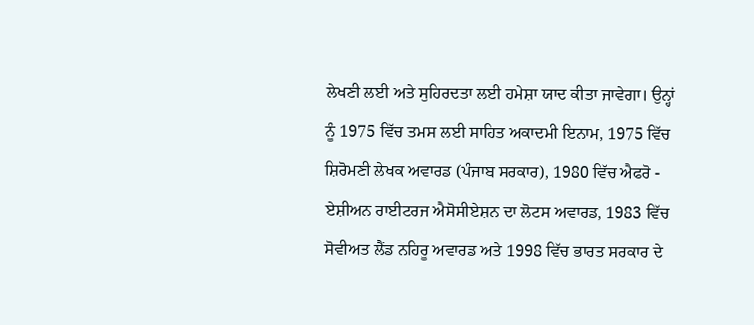ਲੇਖਣੀ ਲਈ ਅਤੇ ਸੁਹਿਰਦਤਾ ਲਈ ਹਮੇਸ਼ਾ ਯਾਦ ਕੀਤਾ ਜਾਵੇਗਾ। ਉਨ੍ਹਾਂ ਨੂੰ 1975 ਵਿੱਚ ਤਮਸ ਲਈ ਸਾਹਿਤ ਅਕਾਦਮੀ ਇਨਾਮ, 1975 ਵਿੱਚ ਸ਼ਿਰੋਮਣੀ ਲੇਖਕ ਅਵਾਰਡ (ਪੰਜਾਬ ਸਰਕਾਰ), 1980 ਵਿੱਚ ਐਫਰੋ - ਏਸ਼ੀਅਨ ਰਾਈਟਰਜ ਐਸੋਸੀਏਸ਼ਨ ਦਾ ਲੋਟਸ ਅਵਾਰਡ, 1983 ਵਿੱਚ ਸੋਵੀਅਤ ਲੈਂਡ ਨਹਿਰੂ ਅਵਾਰਡ ਅਤੇ 1998 ਵਿੱਚ ਭਾਰਤ ਸਰਕਾਰ ਦੇ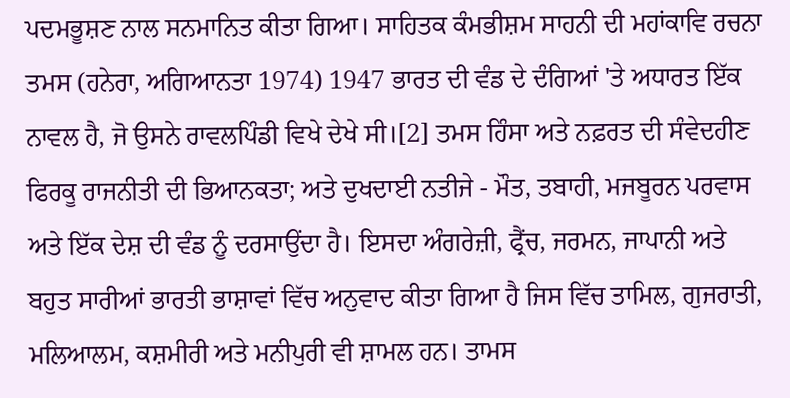ਪਦਮਭੂਸ਼ਣ ਨਾਲ ਸਨਮਾਨਿਤ ਕੀਤਾ ਗਿਆ। ਸਾਹਿਤਕ ਕੰਮਭੀਸ਼ਮ ਸਾਹਨੀ ਦੀ ਮਹਾਂਕਾਵਿ ਰਚਨਾ ਤਮਸ (ਹਨੇਰਾ, ਅਗਿਆਨਤਾ 1974) 1947 ਭਾਰਤ ਦੀ ਵੰਡ ਦੇ ਦੰਗਿਆਂ 'ਤੇ ਅਧਾਰਤ ਇੱਕ ਨਾਵਲ ਹੈ, ਜੋ ਉਸਨੇ ਰਾਵਲਪਿੰਡੀ ਵਿਖੇ ਦੇਖੇ ਸੀ।[2] ਤਮਸ ਹਿੰਸਾ ਅਤੇ ਨਫ਼ਰਤ ਦੀ ਸੰਵੇਦਹੀਣ ਫਿਰਕੂ ਰਾਜਨੀਤੀ ਦੀ ਭਿਆਨਕਤਾ; ਅਤੇ ਦੁਖਦਾਈ ਨਤੀਜੇ - ਮੌਤ, ਤਬਾਹੀ, ਮਜਬੂਰਨ ਪਰਵਾਸ ਅਤੇ ਇੱਕ ਦੇਸ਼ ਦੀ ਵੰਡ ਨੂੰ ਦਰਸਾਉਂਦਾ ਹੈ। ਇਸਦਾ ਅੰਗਰੇਜ਼ੀ, ਫ੍ਰੈਂਚ, ਜਰਮਨ, ਜਾਪਾਨੀ ਅਤੇ ਬਹੁਤ ਸਾਰੀਆਂ ਭਾਰਤੀ ਭਾਸ਼ਾਵਾਂ ਵਿੱਚ ਅਨੁਵਾਦ ਕੀਤਾ ਗਿਆ ਹੈ ਜਿਸ ਵਿੱਚ ਤਾਮਿਲ, ਗੁਜਰਾਤੀ, ਮਲਿਆਲਮ, ਕਸ਼ਮੀਰੀ ਅਤੇ ਮਨੀਪੁਰੀ ਵੀ ਸ਼ਾਮਲ ਹਨ। ਤਾਮਸ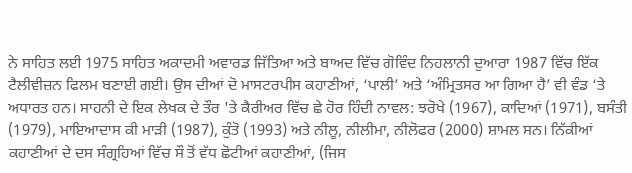ਨੇ ਸਾਹਿਤ ਲਈ 1975 ਸਾਹਿਤ ਅਕਾਦਮੀ ਅਵਾਰਡ ਜਿੱਤਿਆ ਅਤੇ ਬਾਅਦ ਵਿੱਚ ਗੋਵਿੰਦ ਨਿਹਲਾਨੀ ਦੁਆਰਾ 1987 ਵਿੱਚ ਇੱਕ ਟੈਲੀਵੀਜ਼ਨ ਫਿਲਮ ਬਣਾਈ ਗਈ। ਉਸ ਦੀਆਂ ਦੋ ਮਾਸਟਰਪੀਸ ਕਹਾਣੀਆਂ, ‘ਪਾਲੀ’ ਅਤੇ ‘ਅੰਮ੍ਰਿਤਸਰ ਆ ਗਿਆ ਹੈ’ ਵੀ ਵੰਡ ‘ਤੇ ਅਧਾਰਤ ਹਨ। ਸਾਹਨੀ ਦੇ ਇਕ ਲੇਖਕ ਦੇ ਤੌਰ 'ਤੇ ਕੈਰੀਅਰ ਵਿੱਚ ਛੇ ਹੋਰ ਹਿੰਦੀ ਨਾਵਲ: ਝਰੋਖੇ (1967), ਕਾਦਿਆਂ (1971), ਬਸੰਤੀ (1979), ਮਾਇਆਦਾਸ ਕੀ ਮਾੜੀ (1987), ਕੁੰਤੋ (1993) ਅਤੇ ਨੀਲੂ, ਨੀਲੀਮਾ, ਨੀਲੋਫਰ (2000) ਸ਼ਾਮਲ ਸਨ। ਨਿੱਕੀਆਂ ਕਹਾਣੀਆਂ ਦੇ ਦਸ ਸੰਗ੍ਰਹਿਆਂ ਵਿੱਚ ਸੌ ਤੋਂ ਵੱਧ ਛੋਟੀਆਂ ਕਹਾਣੀਆਂ, (ਜਿਸ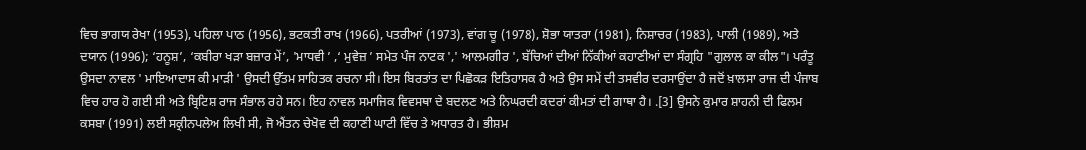ਵਿਚ ਭਾਗਯ ਰੇਖਾ (1953), ਪਹਿਲਾ ਪਾਠ (1956), ਭਟਕਤੀ ਰਾਖ (1966), ਪਤਰੀਆਂ (1973), ਵਾਂਗ ਚੂ (1978), ਸ਼ੋਭਾ ਯਾਤਰਾ (1981), ਨਿਸ਼ਾਚਰ (1983), ਪਾਲੀ (1989), ਅਤੇ ਦਯਾਨ (1996); ‘ਹਨੂਸ਼’, ‘ਕਬੀਰਾ ਖੜਾ ਬਜ਼ਾਰ ਮੇਂ’, 'ਮਾਧਵੀ ’ ,‘ ਮੁਵੇਜ਼ ’ ਸਮੇਤ ਪੰਜ ਨਾਟਕ ',' ਆਲਮਗੀਰ ', ਬੱਚਿਆਂ ਦੀਆਂ ਨਿੱਕੀਆਂ ਕਹਾਣੀਆਂ ਦਾ ਸੰਗ੍ਰਹਿ "ਗੁਲਾਲ ਕਾ ਕੀਲ"। ਪਰੰਤੂ ਉਸਦਾ ਨਾਵਲ ' ਮਾਇਆਦਾਸ ਕੀ ਮਾੜੀ ' ਉਸਦੀ ਉੱਤਮ ਸਾਹਿਤਕ ਰਚਨਾ ਸੀ। ਇਸ ਬਿਰਤਾਂਤ ਦਾ ਪਿਛੋਕੜ ਇਤਿਹਾਸਕ ਹੈ ਅਤੇ ਉਸ ਸਮੇਂ ਦੀ ਤਸਵੀਰ ਦਰਸਾਉਂਦਾ ਹੈ ਜਦੋਂ ਖ਼ਾਲਸਾ ਰਾਜ ਦੀ ਪੰਜਾਬ ਵਿਚ ਹਾਰ ਹੋ ਗਈ ਸੀ ਅਤੇ ਬ੍ਰਿਟਿਸ਼ ਰਾਜ ਸੰਭਾਲ ਰਹੇ ਸਨ। ਇਹ ਨਾਵਲ ਸਮਾਜਿਕ ਵਿਵਸਥਾ ਦੇ ਬਦਲਣ ਅਤੇ ਨਿਘਰਦੀ ਕਦਰਾਂ ਕੀਮਤਾਂ ਦੀ ਗਾਥਾ ਹੈ। .[3] ਉਸਨੇ ਕੁਮਾਰ ਸ਼ਾਹਨੀ ਦੀ ਫਿਲਮ ਕਸਬਾ (1991) ਲਈ ਸਕ੍ਰੀਨਪਲੇਅ ਲਿਖੀ ਸੀ, ਜੋ ਐਂਤਨ ਚੇਖੋਵ ਦੀ ਕਹਾਣੀ ਘਾਟੀ ਵਿੱਚ ਤੇ ਅਧਾਰਤ ਹੈ। ਭੀਸ਼ਮ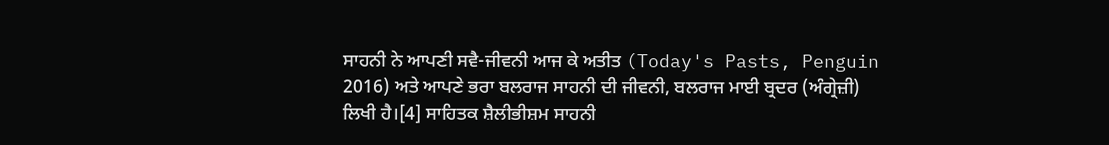ਸਾਹਨੀ ਨੇ ਆਪਣੀ ਸਵੈ-ਜੀਵਨੀ ਆਜ ਕੇ ਅਤੀਤ (Today's Pasts, Penguin 2016) ਅਤੇ ਆਪਣੇ ਭਰਾ ਬਲਰਾਜ ਸਾਹਨੀ ਦੀ ਜੀਵਨੀ, ਬਲਰਾਜ ਮਾਈ ਬ੍ਰਦਰ (ਅੰਗ੍ਰੇਜ਼ੀ) ਲਿਖੀ ਹੈ।[4] ਸਾਹਿਤਕ ਸ਼ੈਲੀਭੀਸ਼ਮ ਸਾਹਨੀ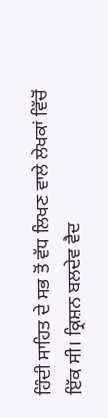ਹਿੰਦੀ ਸਾਹਿਤ ਦੇ ਸਭ ਤੋਂ ਵੱਧ ਲਿਖਣ ਵਾਲੇ ਲੇਖਕਾਂ ਵਿੱਚੋਂ ਇੱਕ ਸੀ। ਕ੍ਰਿਸ਼ਨ ਬਲਦੇਵ ਵੈਦ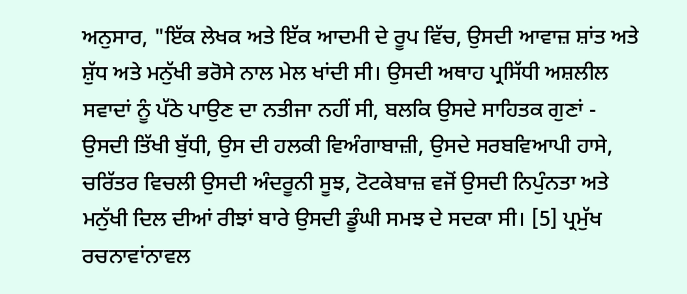ਅਨੁਸਾਰ, "ਇੱਕ ਲੇਖਕ ਅਤੇ ਇੱਕ ਆਦਮੀ ਦੇ ਰੂਪ ਵਿੱਚ, ਉਸਦੀ ਆਵਾਜ਼ ਸ਼ਾਂਤ ਅਤੇ ਸ਼ੁੱਧ ਅਤੇ ਮਨੁੱਖੀ ਭਰੋਸੇ ਨਾਲ ਮੇਲ ਖਾਂਦੀ ਸੀ। ਉਸਦੀ ਅਥਾਹ ਪ੍ਰਸਿੱਧੀ ਅਸ਼ਲੀਲ ਸਵਾਦਾਂ ਨੂੰ ਪੱਠੇ ਪਾਉਣ ਦਾ ਨਤੀਜਾ ਨਹੀਂ ਸੀ, ਬਲਕਿ ਉਸਦੇ ਸਾਹਿਤਕ ਗੁਣਾਂ - ਉਸਦੀ ਤਿੱਖੀ ਬੁੱਧੀ, ਉਸ ਦੀ ਹਲਕੀ ਵਿਅੰਗਾਬਾਜ਼ੀ, ਉਸਦੇ ਸਰਬਵਿਆਪੀ ਹਾਸੇ, ਚਰਿੱਤਰ ਵਿਚਲੀ ਉਸਦੀ ਅੰਦਰੂਨੀ ਸੂਝ, ਟੋਟਕੇਬਾਜ਼ ਵਜੋਂ ਉਸਦੀ ਨਿਪੁੰਨਤਾ ਅਤੇ ਮਨੁੱਖੀ ਦਿਲ ਦੀਆਂ ਰੀਝਾਂ ਬਾਰੇ ਉਸਦੀ ਡੂੰਘੀ ਸਮਝ ਦੇ ਸਦਕਾ ਸੀ। [5] ਪ੍ਰਮੁੱਖ ਰਚਨਾਵਾਂਨਾਵਲ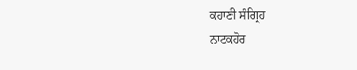ਕਹਾਣੀ ਸੰਗ੍ਰਿਹ
ਨਾਟਕਹੋਰ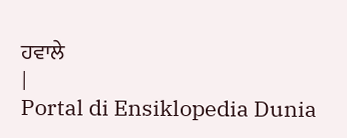ਹਵਾਲੇ
|
Portal di Ensiklopedia Dunia